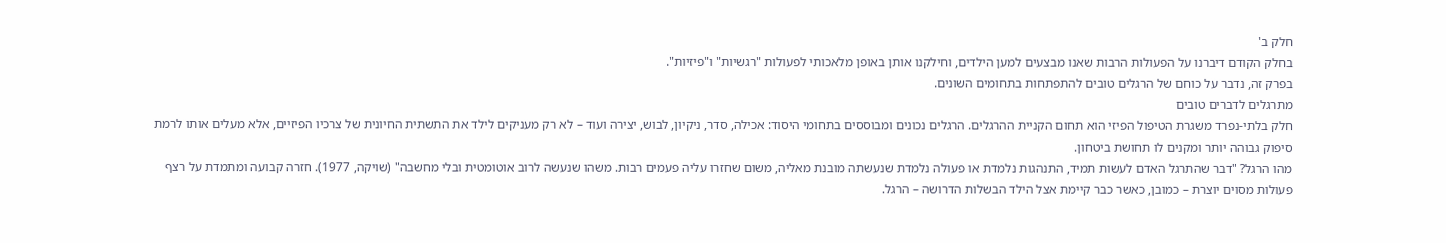חלק ב'
בחלק הקודם דיברנו על הפעולות הרבות שאנו מבצעים למען הילדים, וחילקנו אותן באופן מלאכותי לפעולות "רגשיות" ו"פיזיות".
בפרק זה, נדבר על כוחם של הרגלים טובים להתפתחות בתחומים השונים.
מתרגלים לדברים טובים
חלק בלתי-נפרד משגרת הטיפול הפיזי הוא תחום הקניית ההרגלים. הרגלים נכונים ומבוססים בתחומי היסוד: אכילה, סדר, ניקיון, לבוש, יצירה ועוד – לא רק מעניקים לילד את התשתית החיונית של צרכיו הפיזיים, אלא מעלים אותו לרמת סיפוק גבוהה יותר ומקנים לו תחושת ביטחון.
מהו הרגל? "דבר שהתרגל האדם לעשות תמיד, התנהגות נלמדת או פעולה נלמדת שנעשתה מובנת מאליה, משום שחזרו עליה פעמים רבות. משהו שנעשה לרוב אוטומטית ובלי מחשבה" (שויקה, 1977). חזרה קבועה ומתמדת על רצף פעולות מסוים יוצרת – כמובן, כאשר כבר קיימת אצל הילד הבשלות הדרושה – הרגל.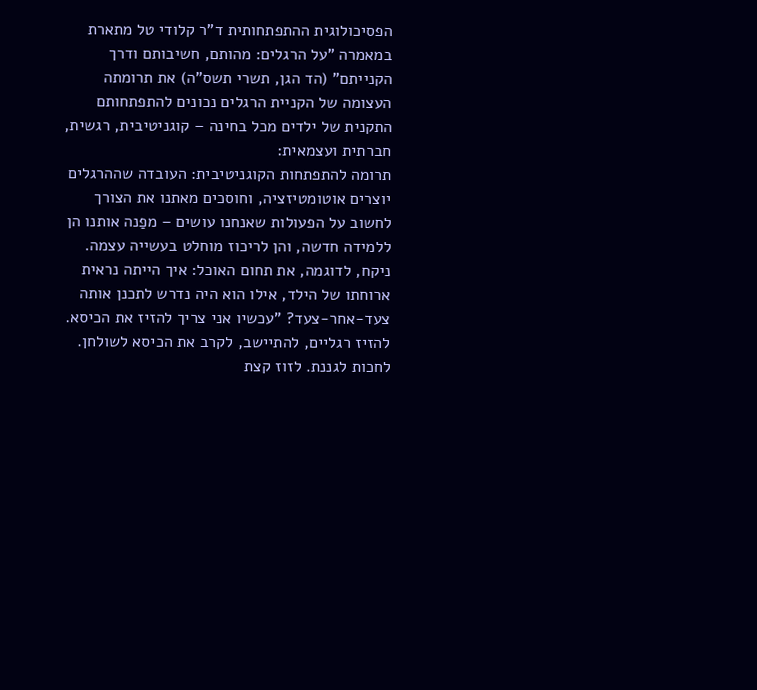הפסיכולוגית ההתפתחותית ד"ר קלודי טל מתארת במאמרה "על הרגלים: מהותם, חשיבותם ודרך הקנייתם" (הד הגן, תשרי תשס"ה) את תרומתה העצומה של הקניית הרגלים נכונים להתפתחותם התקנית של ילדים מכל בחינה – קוגניטיבית, רגשית, חברתית ועצמאית:
תרומה להתפתחות הקוגניטיבית: העובדה שההרגלים יוצרים אוטומטיזציה, וחוסכים מאתנו את הצורך לחשוב על הפעולות שאנחנו עושים – מפַנה אותנו הן ללמידה חדשה, והן לריכוז מוחלט בעשייה עצמה.
ניקח, לדוגמה, את תחום האוכל: איך הייתה נראית ארוחתו של הילד, אילו הוא היה נדרש לתכנן אותה צעד-אחר-צעד? "עכשיו אני צריך להזיז את הכיסא. להזיז רגליים, להתיישב, לקרב את הכיסא לשולחן. לחכות לגננת. לזוז קצת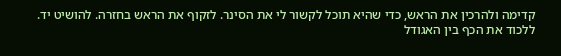קדימה ולהרכין את הראש, כדי שהיא תוכל לקשור לי את הסינר. לזקוף את הראש בחזרה. להושיט יד. ללכוד את הכף בין האגודל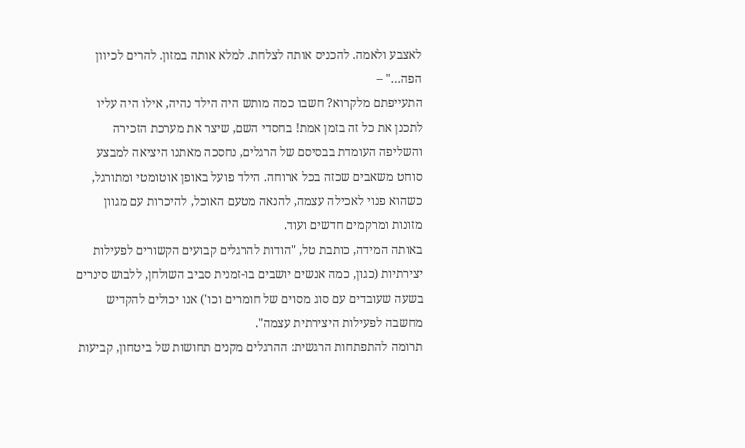לאצבע ולאמה. להכניס אותה לצלחת. למלא אותה במזון. להרים לכיוון הפה…" –
התעייפתם מלקרוא? חשבו כמה מותש היה הילד נהיה, אילו היה עליו לתכנן את כל זה בזמן אמת! בחסדי השם, שיצר את מערכת הזכירה והשליפה העומדת בבסיסם של הרגלים, נחסכה מאתנו היציאה למבצע סוחט משאבים שכזה בכל ארוחה. הילד פועל באופן אוטומטי ומתורגל, כשהוא פנוי לאכילה עצמה, להנאה מטעם האוכל, להיכרות עם מגוון מזונות ומרקמים חדשים ועוד.
באותה המידה, כותבת טל, "הודות להרגלים קבועים הקשורים לפעילות יצירתיות (כגון, כמה אנשים יושבים בו-זמנית סביב השולחן, ללבוש סינרים בשעה שעובדים עם סוג מסוים של חומרים וכו') אנו יכולים להקדיש מחשבה לפעילות היצירתית עצמה".
תרומה להתפתחות הרגשית: ההרגלים מקנים תחושות של ביטחון, קביעות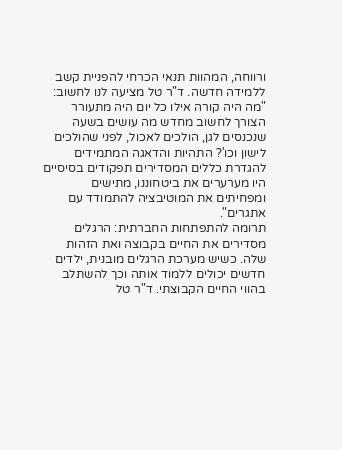ורווחה, המהוות תנאי הכרחי להפניית קשב ללמידה חדשה. ד"ר טל מציעה לנו לחשוב: "מה היה קורה אילו כל יום היה מתעורר הצורך לחשוב מחדש מה עושים בשעה שנכנסים לגן, הולכים לאכול, לפני שהולכים לישון וכו'? התהיות והדאגה המתמידים להגדרת כללים המסדירים תפקודים בסיסיים היו מערערים את ביטחוננו, מתישים ומפחיתים את המוטיבציה להתמודד עם אתגרים".
תרומה להתפתחות החברתית: הרגלים מסדירים את החיים בקבוצה ואת הזהות שלה. כשיש מערכת הרגלים מובנית, ילדים חדשים יכולים ללמוד אותה וכך להשתלב בהווי החיים הקבוצתי. ד"ר טל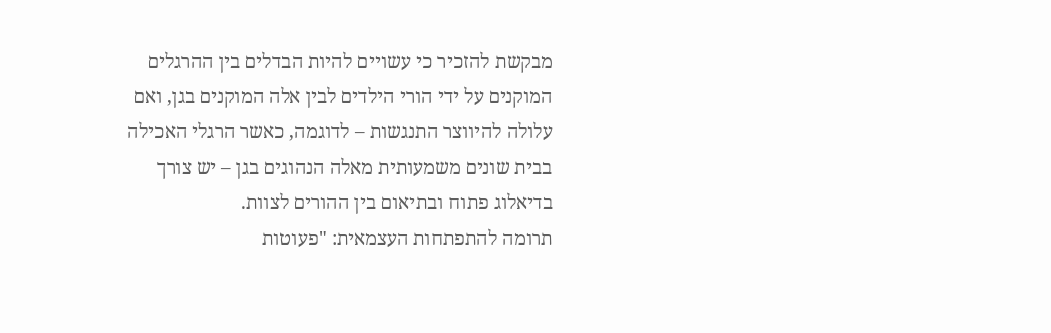מבקשת להזכיר כי עשויים להיות הבדלים בין ההרגלים המוקנים על ידי הורי הילדים לבין אלה המוקנים בגן, ואם עלולה להיווצר התנגשות – לדוגמה, כאשר הרגלי האכילה בבית שונים משמעותית מאלה הנהוגים בגן – יש צורך בדיאלוג פתוח ובתיאום בין ההורים לצוות.
תרומה להתפתחות העצמאית: "פעוטות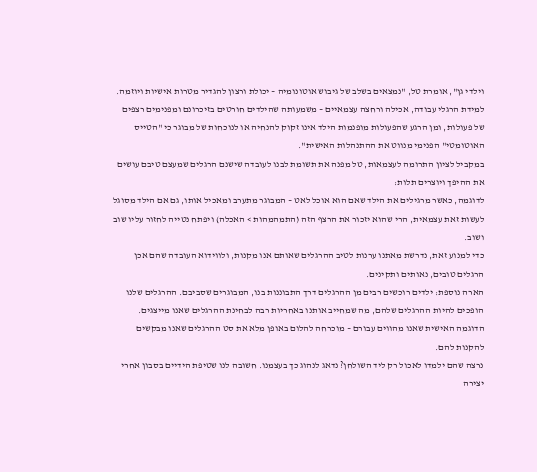וילדי גן", אומרת טל, "נמצאים בשלב של גיבוש אוטונומיה – יכולת ורצון להגדיר מטרות אישיות ויוזמה. למידת הרגלי עבודה, אכילה ורחצה עצמאיים – משמעותה שהילדים חורטים בזיכרונם ומפנימים רצפים של פעולות, ומן הרגע שהפעולות מופנמות הילד אינו זקוק להנחיה או לנוכחות של מבוגר כי "הטייס האוטומטי" הפנימי מנווט את ההתנהלות האישית".
במקביל לציון התרומה לעצמאות, טל מפנה את תשומת לבנו לעובדה שישנם הרגלים שמעצם טיבם עושים את ההיפך ויוצרים תלות:
לדוגמה, כאשר מרגילים את הילד שאם הוא אוכל לאט – המבוגר מתערב ומאכיל אותו, גם אם הילד מסוגל לעשות זאת עצמאית, הרי שהוא יזכור את הרצף הזה (התמהמהות > האכלה) ויפתח נטייה לחזור עליו שוב ושוב.
כדי למנוע זאת, נדרשת מאתנו ערנות לטיב ההרגלים שאותם אנו מקנות, ולווידוא העובדה שהם אכן הרגלים טובים, נאותים ותקינים.
הארה נוספת: ילדים רוכשים רבים מן ההרגלים דרך התבוננות בנו, המבוגרים שסביבם. ההרגלים שלנו הופכים להיות ההרגלים שלהם, מה שמחייב אותנו באחריות רבה לבחינת ההרגלים שאנו מייצגים.
הדוגמה האישית שאנו מהווים עבורם – מוכרחה להלום באופן מלא את סט ההרגלים שאנו מבקשים להקנות להם.
נרצה שהם ילמדו לאכול רק ליד השולחן? נדאג לנהוג כך בעצמנו. חשובה לנו שטיפת הידיים בסבון אחרי יצירה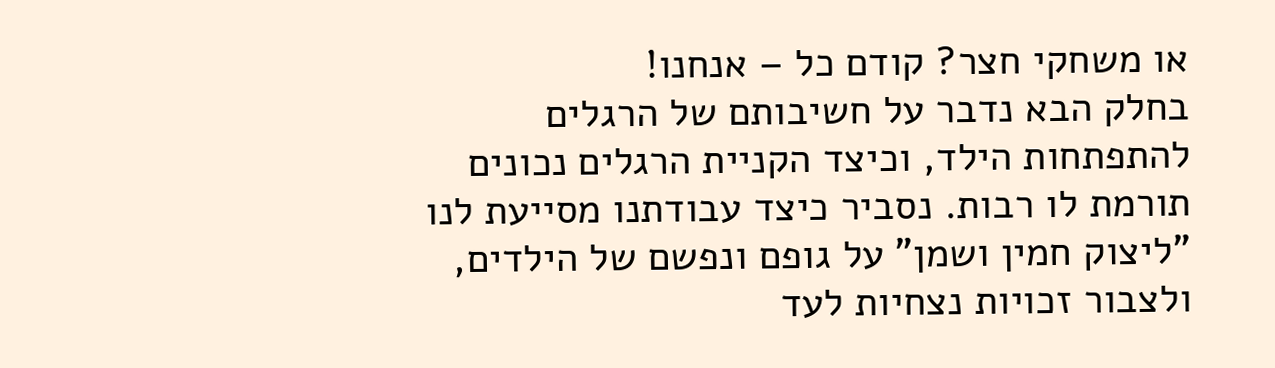או משחקי חצר? קודם כל – אנחנו!
בחלק הבא נדבר על חשיבותם של הרגלים להתפתחות הילד, וכיצד הקניית הרגלים נכונים תורמת לו רבות. נסביר כיצד עבודתנו מסייעת לנו "ליצוק חמין ושמן" על גופם ונפשם של הילדים, ולצבור זכויות נצחיות לעד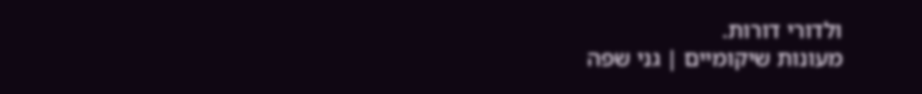ולדורי דורות.
מעונות שיקומיים | גני שפה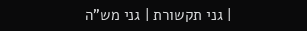| גני תקשורת | גני מש”ה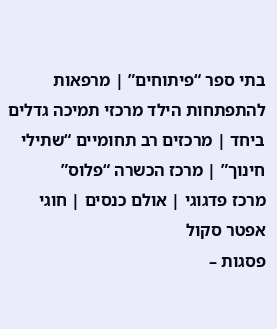בתי ספר “פיתוחים” | מרפאות להתפתחות הילד מרכזי תמיכה גדלים ביחד | מרכזים רב תחומיים “שתילי חינוך” | מרכז הכשרה “פלוס”
מרכז פדגוגי | אולם כנסים | חוגי אפטר סקול
פסגות –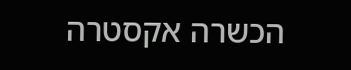הכשרה אקסטרה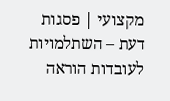מקצועי | פסגות דעת – השתלמויות לעובדות הוראה